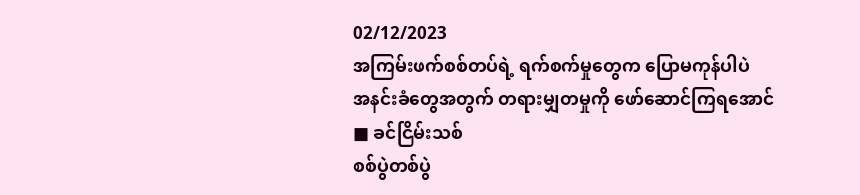02/12/2023
အကြမ်းဖက်စစ်တပ်ရဲ့ ရက်စက်မှုတွေက ပြောမကုန်ပါပဲ
အနင်းခံတွေအတွက် တရားမျှတမှုကို ဖော်ဆောင်ကြရအောင်
■ ခင်ငြိမ်းသစ်
စစ်ပွဲတစ်ပွဲ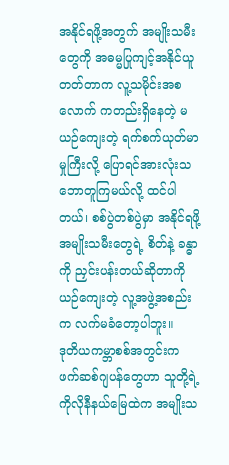အနိုင်ရဖို့အတွက် အမျိုးသမီးတွေကို အဓမ္မပြုကျင့်အနိုင်ယူတတ်တာက လူ့သမိုင်းအစလောက် ကတည်းရှိနေတဲ့ မယဉ်ကျေးတဲ့ ရက်စက်ယုတ်မာမှုကြီးလို့ ပြောရင်အားလုံးသဘောတူကြမယ်လို့ ထင်ပါတယ်၊ စစ်ပွဲတစ်ပွဲမှာ အနိုင်ရဖို့ အမျိုးသမီးတွေရဲ့ စိတ်နဲ့ ခန္ဓာကို ညှင်းပန်းတယ်ဆိုတာကို ယဉ်ကျေးတဲ့ လူ့အဖွဲ့အစည်းက လက်မခံတော့ပါဘူး။
ဒုတိယကမ္ဘာစစ်အတွင်းက ဖက်ဆစ်ဂျပန်တွေဟာ သူတို့ရဲ့ ကိုလိုနီနယ်မြေထဲက အမျိုးသ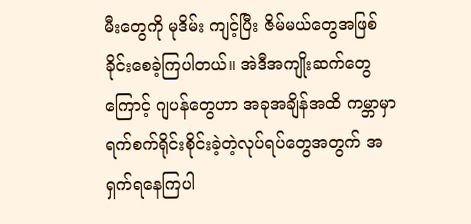မီးတွေကို မုဒိမ်း ကျင့်ပြီး ဇိမ်မယ်တွေအဖြစ် ခိုင်းစေခဲ့ကြပါတယ်။ အဲဒီအကျိုးဆက်တွေကြောင့် ဂျပန်တွေဟာ အခုအချိန်အထိ ကမ္ဘာမှာ ရက်စက်ရိုင်းစိုင်းခဲ့တဲ့လုပ်ရပ်တွေအတွက် အရှက်ရနေကြပါ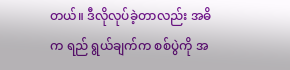တယ်။ ဒီလိုလုပ်ခဲ့တာလည်း အဓိက ရည် ရွယ်ချက်က စစ်ပွဲကို အ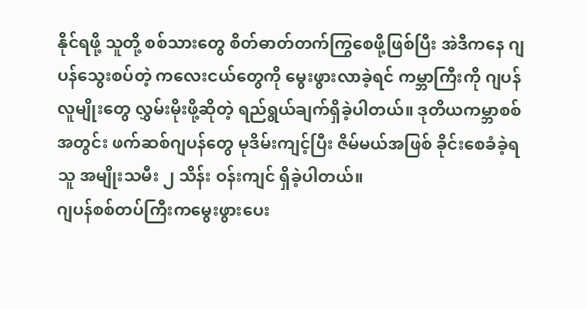နိုင်ရဖို့ သူတို့ စစ်သားတွေ စိတ်ဓာတ်တက်ကြွစေဖို့ဖြစ်ပြီး အဲဒီကနေ ဂျပန်သွေးစပ်တဲ့ ကလေးငယ်တွေကို မွေးဖွားလာခဲ့ရင် ကမ္ဘာကြီးကို ဂျပန်လူမျိုးတွေ လွှမ်းမိုးဖို့ဆိုတဲ့ ရည်ရွယ်ချက်ရှိခဲ့ပါတယ်။ ဒုတိယကမ္ဘာစစ်အတွင်း ဖက်ဆစ်ဂျပန်တွေ မုဒိမ်းကျင့်ပြီး ဇိမ်မယ်အဖြစ် ခိုင်းစေခံခဲ့ရသူ အမျိုးသမီး ၂ သိန်း ဝန်းကျင် ရှိခဲ့ပါတယ်။
ဂျပန်စစ်တပ်ကြီးကမွေးဖွားပေး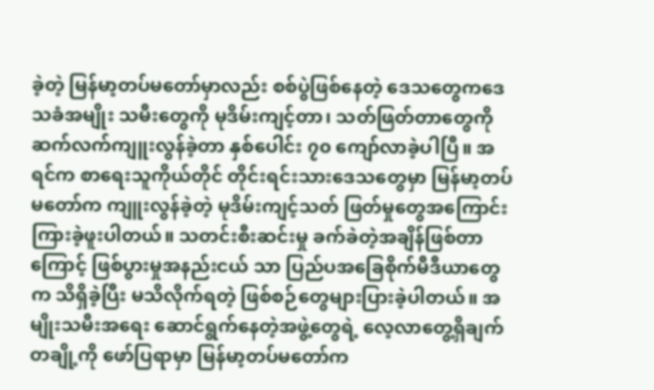ခဲ့တဲ့ မြန်မာ့တပ်မတော်မှာလည်း စစ်ပွဲဖြစ်နေတဲ့ ဒေသတွေကဒေသခံအမျိုး သမီးတွေကို မုဒိမ်းကျင့်တာ၊ သတ်ဖြတ်တာတွေကို ဆက်လက်ကျူးလွန်ခဲ့တာ နှစ်ပေါင်း ၇၀ ကျော်လာခဲ့ပါပြီ။ အရင်က စာရေးသူကိုယ်တိုင် တိုင်းရင်းသားဒေသတွေမှာ မြန်မာ့တပ်မတော်က ကျူးလွန်ခဲ့တဲ့ မုဒိမ်းကျင့်သတ် ဖြတ်မှုတွေအကြောင်း ကြားခဲ့ဖူးပါတယ်။ သတင်းစီးဆင်းမှု ခက်ခဲတဲ့အချိန်ဖြစ်တာကြောင့် ဖြစ်ပွားမှုအနည်းငယ် သာ ပြည်ပအခြေစိုက်မီဒီယာတွေက သိရှိခဲ့ပြီး မသိလိုက်ရတဲ့ ဖြစ်စဉ်တွေများပြားခဲ့ပါတယ်။ အမျိုးသမီးအရေး ဆောင်ရွက်နေတဲ့အဖွဲ့တွေရဲ့ လေ့လာတွေ့ရှိချက်တချို့ကို ဖော်ပြရာမှာ မြန်မာ့တပ်မတော်က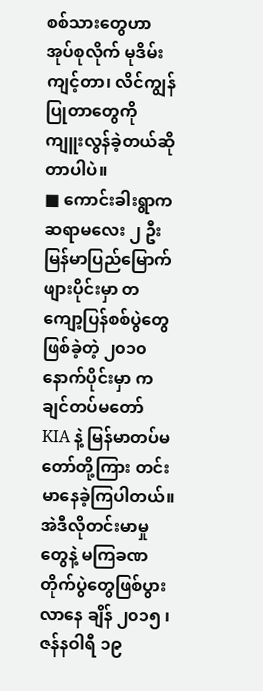စစ်သားတွေဟာ အုပ်စုလိုက် မုဒိမ်းကျင့်တာ၊ လိင်ကျွန်ပြုတာတွေကို ကျူးလွန်ခဲ့တယ်ဆိုတာပါပဲ။
■ ကောင်းခါးရွာက ဆရာမလေး ၂ ဦး
မြန်မာပြည်မြောက်ဖျားပိုင်းမှာ တကျော့ပြန်စစ်ပွဲတွေဖြစ်ခဲ့တဲ့ ၂၀၁၀ နောက်ပိုင်းမှာ ကချင်တပ်မတော် KIA နဲ့ မြန်မာတပ်မတော်တို့ကြား တင်းမာနေခဲ့ကြပါတယ်။ အဲဒီလိုတင်းမာမှုတွေနဲ့ မကြခဏ တိုက်ပွဲတွေဖြစ်ပွားလာနေ ချိန် ၂၀၁၅ ၊ ဇန်နဝါရီ ၁၉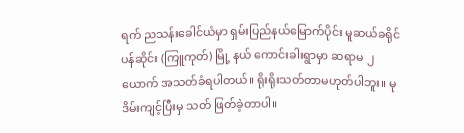ရက် ညသန်းခေါင်ယံမှာ ရှမ်းပြည်နယ်မြောက်ပိုင်း မူဆယ်ခရိုင် ပန်ဆိုင်း (ကြူကုတ်) မြို့ နယ် ကောင်းခါးရွာမှာ ဆရာမ ၂ ယောက် အသတ်ခံရပါတယ်။ ရိုးရိုးသတ်တာမဟုတ်ပါဘူး။ မုဒိမ်းကျင့်ပြီးမှ သတ် ဖြတ်ခဲ့တာပါ။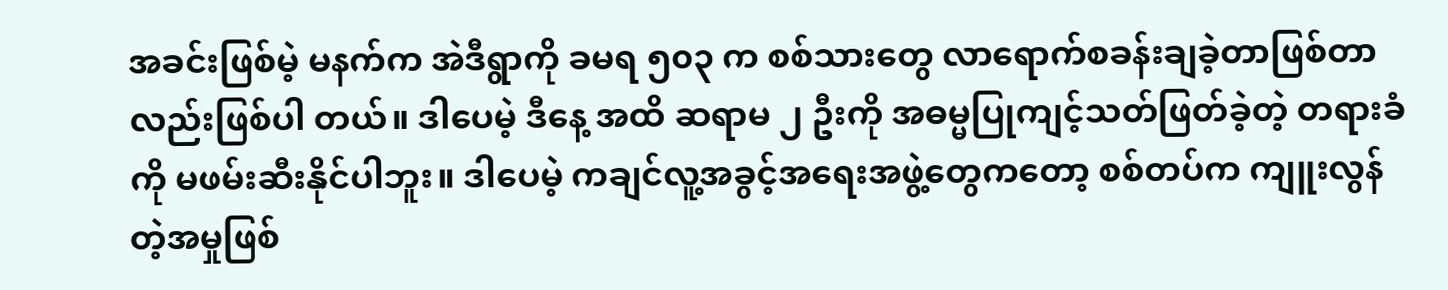အခင်းဖြစ်မဲ့ မနက်က အဲဒီရွာကို ခမရ ၅၀၃ က စစ်သားတွေ လာရောက်စခန်းချခဲ့တာဖြစ်တာလည်းဖြစ်ပါ တယ်။ ဒါပေမဲ့ ဒီနေ့ အထိ ဆရာမ ၂ ဦးကို အဓမ္မပြုကျင့်သတ်ဖြတ်ခဲ့တဲ့ တရားခံကို မဖမ်းဆီးနိုင်ပါဘူး။ ဒါပေမဲ့ ကချင်လူ့အခွင့်အရေးအဖွဲ့တွေကတော့ စစ်တပ်က ကျူးလွန်တဲ့အမှုဖြစ်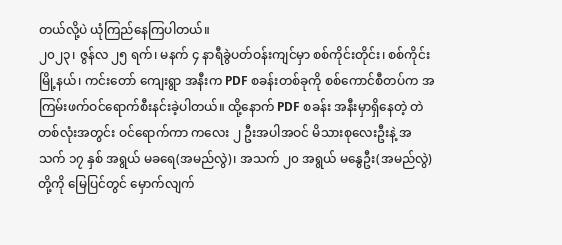တယ်လို့ပဲ ယုံကြည်နေကြပါတယ်။
၂၀၂၃၊ ဇွန်လ ၂၅ ရက်၊ မနက် ၄ နာရီခွဲပတ်ဝန်းကျင်မှာ စစ်ကိုင်းတိုင်း၊ စစ်ကိုင်းမြို့နယ်၊ ကင်းတော် ကျေးရွာ အနီးက PDF စခန်းတစ်ခုကို စစ်ကောင်စီတပ်က အကြမ်းဖက်ဝင်ရောက်စီးနင်းခဲ့ပါတယ်။ ထို့နောက် PDF စခန်း အနီးမှာရှိနေတဲ့ တဲတစ်လုံးအတွင်း ဝင်ရောက်ကာ ကလေး ၂ ဦးအပါအဝင် မိသားစုလေးဦးနဲ့ အသက် ၁၇ နှစ် အရွယ် မခရေ(အမည်လွဲ)၊ အသက် ၂၀ အရွယ် မနွေဦး(အမည်လွဲ)တို့ကို မြေပြင်တွင် မှောက်လျက်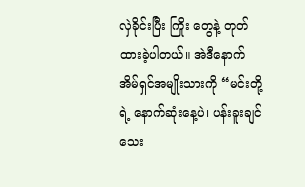လှဲခိုင်းပြီး ကြိုး တွေနဲ့ တုတ်ထားခဲ့ပါတယ်။ အဲဒီနောက် အိမ်ရှင်အမျိုးသားကို “မင်းတို့ရဲ့ နောက်ဆုံးနေ့ပဲ၊ ပန်းခူးချင်သေး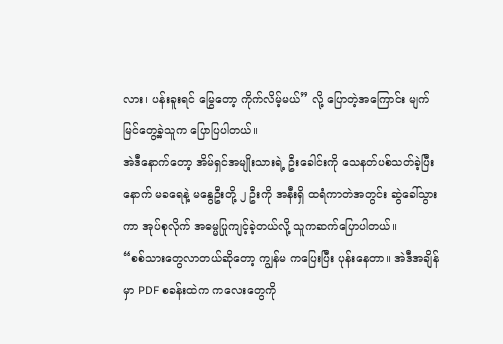လား၊ ပန်းခူးရင် မြွေတော့ ကိုက်လိမ့်မယ်” လို့ ပြောတဲ့အကြောင်း မျက်မြင်တွေ့ခဲ့သူက ပြောပြပါတယ်။
အဲဒီနောက်တော့ အိမ်ရှင်အမျိုးသားရဲ့ ဦးခေါင်းကို သေနတ်ပစ်သတ်ခဲ့ပြီးနောက် မခရေနဲ့ မနွေဦးတို့ ၂ ဦးကို အနီးရှိ ထရံကာတဲအတွင်း ဆွဲခေါ်သွားကာ အုပ်စုလိုက် အဓမ္မပြုကျင့်ခဲ့တယ်လို့ သူကဆက်ပြောပါတယ်။
“စစ်သားတွေလာတယ်ဆိုတော့ ကျွန်မ ကပြေးပြီး ပုန်းနေတာ။ အဲဒီအချိန်မှာ PDF စခန်းထဲက ကလေးတွေကို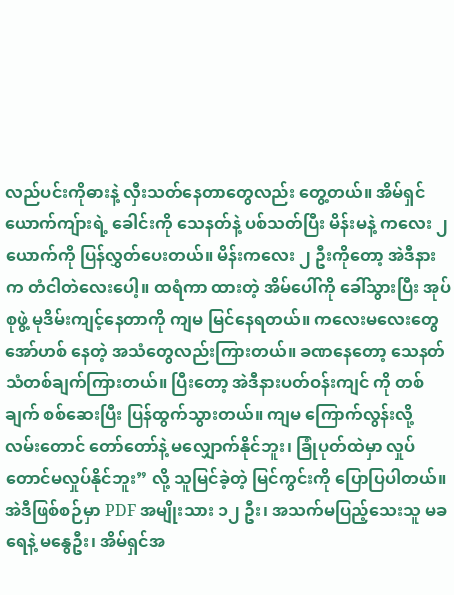လည်ပင်းကိုဓားနဲ့ လှီးသတ်နေတာတွေလည်း တွေ့တယ်။ အိမ်ရှင်ယောက်ကျ်ားရဲ့ ခေါင်းကို သေနတ်နဲ့ ပစ်သတ်ပြီး မိန်းမနဲ့ ကလေး ၂ ယောက်ကို ပြန်လွှတ်ပေးတယ်။ မိန်းကလေး ၂ ဦးကိုတော့ အဲဒီနားက တံငါတဲလေးပေါ့။ ထရံကာ ထားတဲ့ အိမ်ပေါ်ကို ခေါ်သွားပြီး အုပ်စုဖွဲ့ မုဒိမ်းကျင့်နေတာကို ကျမ မြင်နေရတယ်။ ကလေးမလေးတွေ အော်ဟစ် နေတဲ့ အသံတွေလည်းကြားတယ်။ ခဏနေတော့ သေနတ်သံတစ်ချက်ကြားတယ်။ ပြီးတော့ အဲဒီနားပတ်ဝန်းကျင် ကို တစ်ချက် စစ်ဆေးပြီး ပြန်ထွက်သွားတယ်။ ကျမ ကြောက်လွန်းလို့ လမ်းတောင် တော်တော်နဲ့ မလျှောက်နိုင်ဘူး၊ ခြုံပုတ်ထဲမှာ လှုပ်တောင်မလှုပ်နိုင်ဘူး” လို့ သူမြင်ခဲ့တဲ့ မြင်ကွင်းကို ပြောပြပါတယ်။
အဲဒီဖြစ်စဉ်မှာ PDF အမျိုးသား ၁၂ ဦး၊ အသက်မပြည့်သေးသူ မခရေနဲ့ မနွေဦး၊ အိမ်ရှင်အ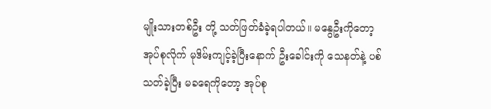မျိုးသားတစ်ဦး တို့ သတ်ဖြတ်ခံခဲ့ရပါတယ်။ မနွေဦးကိုတော့ အုပ်စုလိုက် မုဒိမ်းကျင့်ခဲ့ပြီးနောက် ဦးခေါင်းကို သေနတ်နဲ့ ပစ်သတ်ခဲ့ပြီး မခရေကိုတော့ အုပ်စု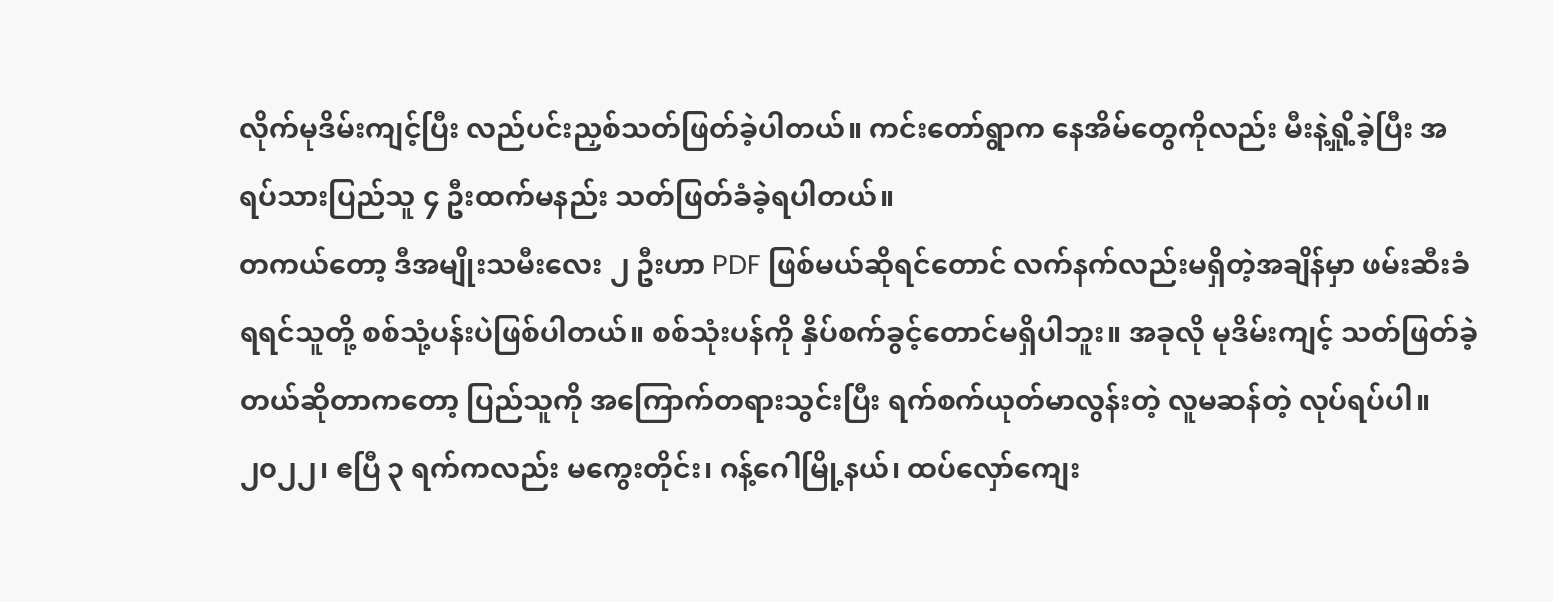လိုက်မုဒိမ်းကျင့်ပြီး လည်ပင်းညှစ်သတ်ဖြတ်ခဲ့ပါတယ်။ ကင်းတော်ရွာက နေအိမ်တွေကိုလည်း မီးနဲ့ရှို့ခဲ့ပြီး အရပ်သားပြည်သူ ၄ ဦးထက်မနည်း သတ်ဖြတ်ခံခဲ့ရပါတယ်။
တကယ်တော့ ဒီအမျိုးသမီးလေး ၂ ဦးဟာ PDF ဖြစ်မယ်ဆိုရင်တောင် လက်နက်လည်းမရှိတဲ့အချိန်မှာ ဖမ်းဆီးခံရရင်သူတို့ စစ်သုံ့ပန်းပဲဖြစ်ပါတယ်။ စစ်သုံးပန်ကို နှိပ်စက်ခွင့်တောင်မရှိပါဘူး။ အခုလို မုဒိမ်းကျင့် သတ်ဖြတ်ခဲ့တယ်ဆိုတာကတော့ ပြည်သူကို အကြောက်တရားသွင်းပြီး ရက်စက်ယုတ်မာလွန်းတဲ့ လူမဆန်တဲ့ လုပ်ရပ်ပါ။
၂၀၂၂၊ ဧပြီ ၃ ရက်ကလည်း မကွေးတိုင်း၊ ဂန့်ဂေါမြို့နယ်၊ ထပ်လှော်ကျေး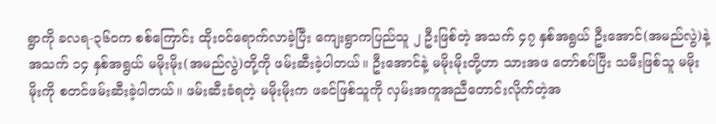ရွာကို ခလရ-၃၆၀က စစ်ကြောင်း ထိုးဝင်ရောက်လာခဲ့ပြီး ကျေးရွာကပြည်သူ ၂ ဦးဖြစ်တဲ့ အသက် ၄၇ နှစ်အရွယ် ဦးအောင်(အမည်လွဲ)နဲ့ အသက် ၁၄ နှစ်အရွယ် မမိုးမိုး(အမည်လွဲ)တို့ကို ဖမ်းဆီးခဲ့ပါတယ်။ ဦးအောင်နဲ့ မမိုးမိုးတို့ဟာ သားအဖ တော်စပ်ပြီး သမီးဖြစ်သူ မမိုးမိုးကို စတင်ဖမ်းဆီးခဲ့ပါတယ်။ ဖမ်းဆီးခံရတဲ့ မမိုးမိုးက ဖခင်ဖြစ်သူကို လှမ်းအကူအညီတောင်းလိုက်တဲ့အ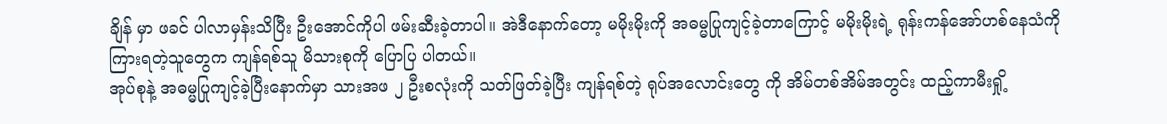ချိန် မှာ ဖခင် ပါလာမှန်းသိပြီး ဦးအောင်ကိုပါ ဖမ်းဆီးခဲ့တာပါ။ အဲဒီနောက်တော့ မမိုးမိုးကို အဓမ္မပြုကျင့်ခဲ့တာကြောင့် မမိုးမိုးရဲ့ ရုန်းကန်အော်ဟစ်နေသံကို ကြားရတဲ့သူတွေက ကျန်ရစ်သူ မိသားစုကို ပြောပြ ပါတယ်။
အုပ်စုနဲ့ အဓမ္မပြုကျင့်ခဲ့ပြီးနောက်မှာ သားအဖ ၂ ဦးစလုံးကို သတ်ဖြတ်ခဲ့ပြီး ကျန်ရစ်တဲ့ ရုပ်အလောင်းတွေ ကို အိမ်တစ်အိမ်အတွင်း ထည့်ကာမီးရှို့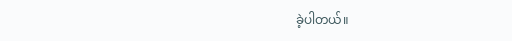ခဲ့ပါတယ်။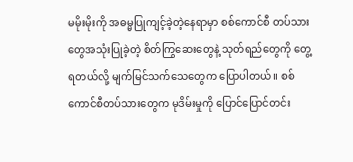မမိုးမိုးကို အဓမ္မပြုကျင့်ခဲ့တဲ့နေရာမှာ စစ်ကောင်စီ တပ်သား တွေအသုံးပြုခဲ့တဲ့ စိတ်ကြွဆေးတွေနဲ့ သုတ်ရည်တွေကို တွေ့ရတယ်လို့ မျက်မြင်သက်သေတွေက ပြောပါတယ်။ စစ်ကောင်စီတပ်သားတွေက မုဒိမ်းမှုကို ပြောင်ပြောင်တင်း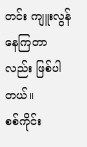တင်း ကျူးလွန်နေကြတာလည်း ဖြစ်ပါတယ်။
စစ်ကိုင်း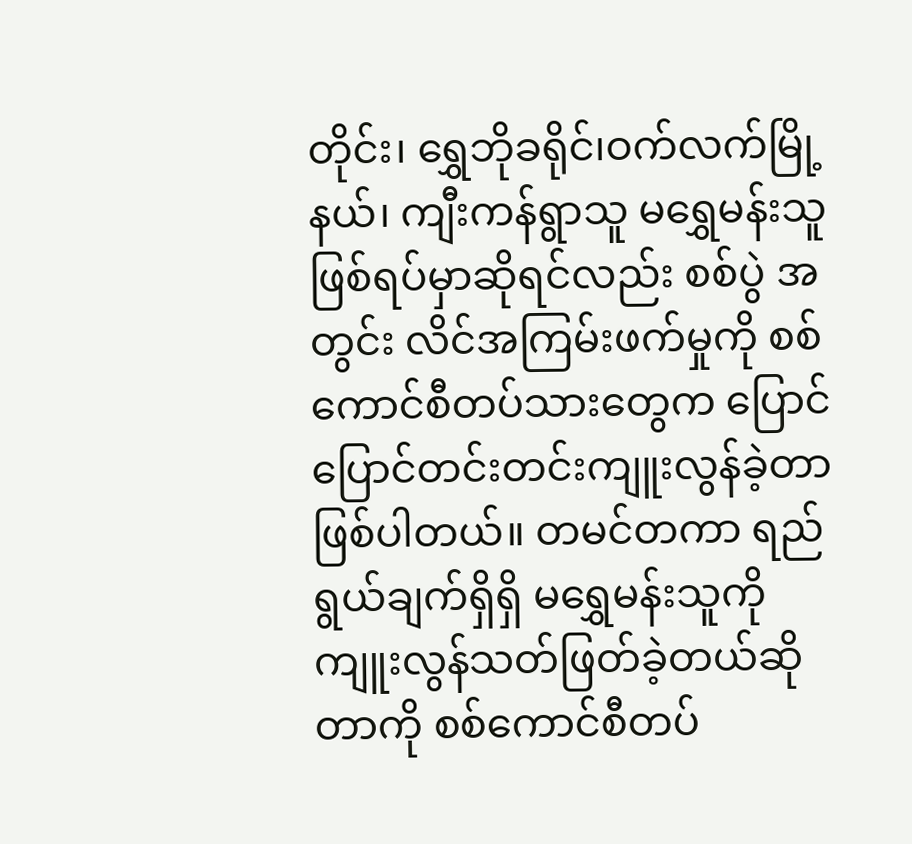တိုင်း၊ ရွှေဘိုခရိုင်၊ဝက်လက်မြို့နယ်၊ ကျီးကန်ရွာသူ မရွှေမန်းသူဖြစ်ရပ်မှာဆိုရင်လည်း စစ်ပွဲ အတွင်း လိင်အကြမ်းဖက်မှုကို စစ်ကောင်စီတပ်သားတွေက ပြောင်ပြောင်တင်းတင်းကျူးလွန်ခဲ့တာဖြစ်ပါတယ်။ တမင်တကာ ရည်ရွယ်ချက်ရှိရှိ မရွှေမန်းသူကို ကျူးလွန်သတ်ဖြတ်ခဲ့တယ်ဆိုတာကို စစ်ကောင်စီတပ်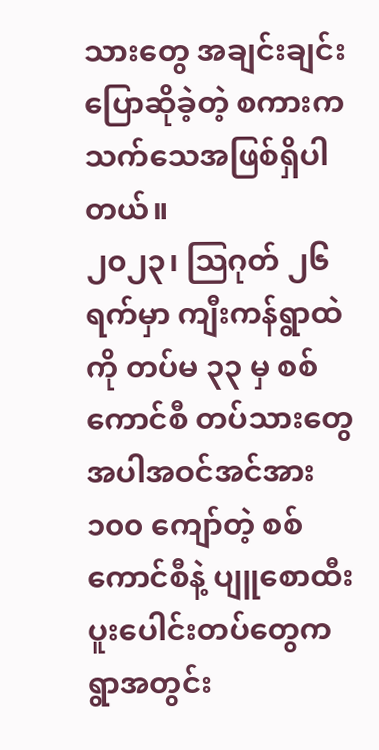သားတွေ အချင်းချင်းပြောဆိုခဲ့တဲ့ စကားက သက်သေအဖြစ်ရှိပါတယ်။
၂၀၂၃၊ သြဂုတ် ၂၆ ရက်မှာ ကျီးကန်ရွာထဲကို တပ်မ ၃၃ မှ စစ်ကောင်စီ တပ်သားတွေအပါအဝင်အင်အား ၁၀၀ ကျော်တဲ့ စစ်ကောင်စီနဲ့ ပျူစောထီးပူးပေါင်းတပ်တွေက ရွာအတွင်း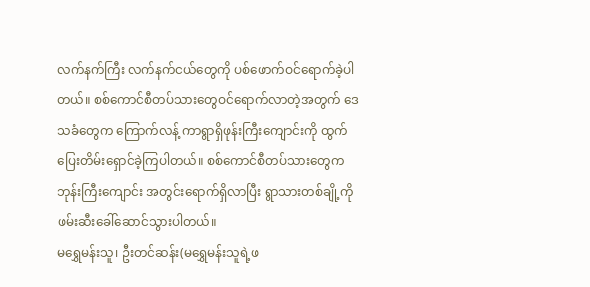လက်နက်ကြီး လက်နက်ငယ်တွေကို ပစ်ဖောက်ဝင်ရောက်ခဲ့ပါတယ်။ စစ်ကောင်စီတပ်သားတွေဝင်ရောက်လာတဲ့အတွက် ဒေသခံတွေက ကြောက်လန့် ကာရွာရှိဖုန်းကြီးကျောင်းကို ထွက်ပြေးတိမ်းရှောင်ခဲ့ကြပါတယ်။ စစ်ကောင်စီတပ်သားတွေက ဘုန်းကြီးကျောင်း အတွင်းရောက်ရှိလာပြီး ရွာသားတစ်ချို့ကို ဖမ်းဆီးခေါ်ဆောင်သွားပါတယ်။
မရွှေမန်းသူ၊ ဦးတင်ဆန်း(မရွှေမန်းသူရဲ့ဖ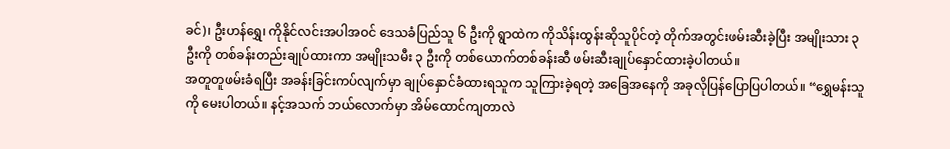ခင်)၊ ဦးဟန်ရွှေ၊ ကိုနိုင်လင်းအပါအဝင် ဒေသခံပြည်သူ ၆ ဦးကို ရွာထဲက ကိုသိန်းထွန်းဆိုသူပိုင်တဲ့ တိုက်အတွင်းဖမ်းဆီးခဲ့ပြီး အမျိုးသား ၃ ဦးကို တစ်ခန်းတည်းချုပ်ထားကာ အမျိုးသမီး ၃ ဦးကို တစ်ယောက်တစ်ခန်းဆီ ဖမ်းဆီးချုပ်နှောင်ထားခဲ့ပါတယ်။
အတူတူဖမ်းခံရပြီး အခန်းခြင်းကပ်လျက်မှာ ချုပ်နှောင်ခံထားရသူက သူကြားခဲ့ရတဲ့ အခြေအနေကို အခုလိုပြန်ပြောပြပါတယ်။ “ရွှေမန်းသူကို မေးပါတယ်။ နင့်အသက် ဘယ်လောက်မှာ အိမ်ထောင်ကျတာလဲ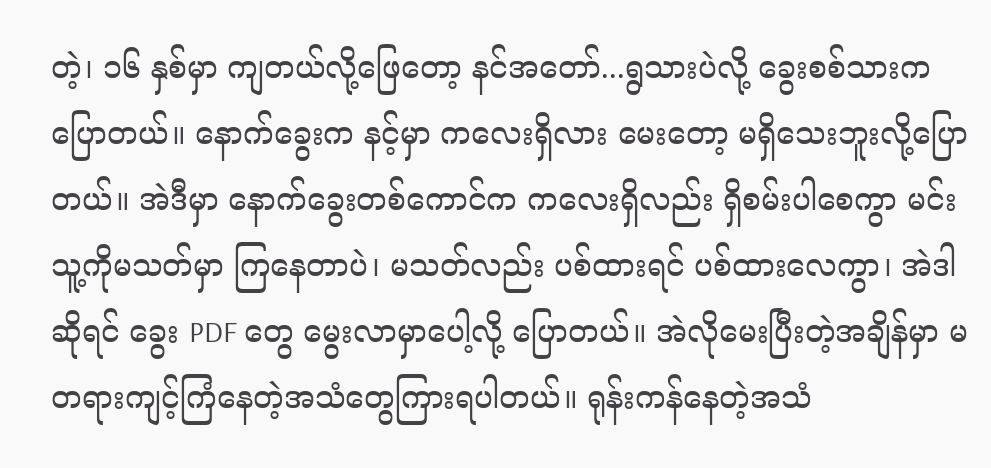တဲ့၊ ၁၆ နှစ်မှာ ကျတယ်လို့ဖြေတော့ နင်အတော်...ရွသားပဲလို့ ခွေးစစ်သားကပြောတယ်။ နောက်ခွေးက နင့်မှာ ကလေးရှိလား မေးတော့ မရှိသေးဘူးလို့ပြောတယ်။ အဲဒီမှာ နောက်ခွေးတစ်ကောင်က ကလေးရှိလည်း ရှိစမ်းပါစေကွာ မင်း သူ့ကိုမသတ်မှာ ကြနေတာပဲ၊ မသတ်လည်း ပစ်ထားရင် ပစ်ထားလေကွာ၊ အဲဒါဆိုရင် ခွေး PDF တွေ မွေးလာမှာပေါ့လို့ ပြောတယ်။ အဲလိုမေးပြီးတဲ့အချိန်မှာ မတရားကျင့်ကြံနေတဲ့အသံတွေကြားရပါတယ်။ ရုန်းကန်နေတဲ့အသံ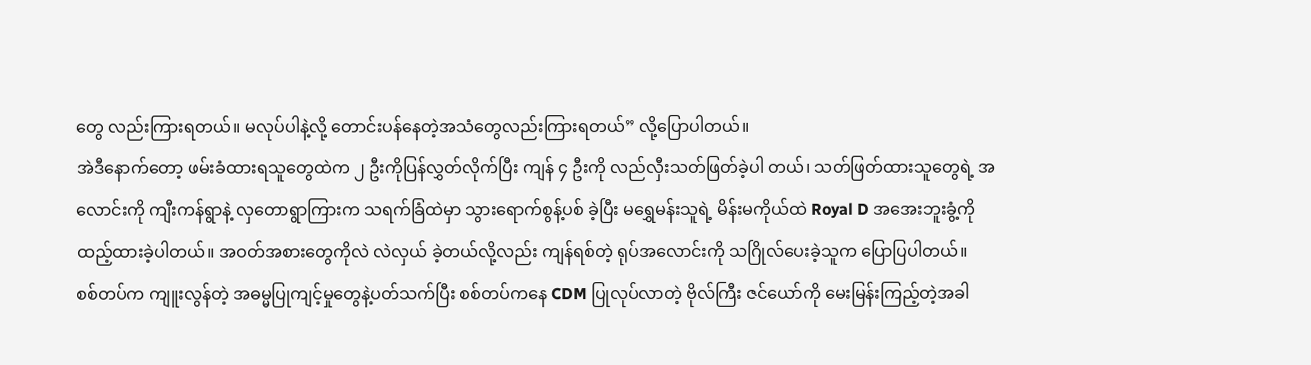တွေ လည်းကြားရတယ်။ မလုပ်ပါနဲ့လို့ တောင်းပန်နေတဲ့အသံတွေလည်းကြားရတယ်” လို့ပြောပါတယ်။
အဲဒီနောက်တော့ ဖမ်းခံထားရသူတွေထဲက ၂ ဦးကိုပြန်လွှတ်လိုက်ပြီး ကျန် ၄ ဦးကို လည်လှီးသတ်ဖြတ်ခဲ့ပါ တယ်၊ သတ်ဖြတ်ထားသူတွေရဲ့ အလောင်းကို ကျီးကန်ရွာနဲ့ လှတောရွာကြားက သရက်ခြံထဲမှာ သွားရောက်စွန့်ပစ် ခဲ့ပြီး မရွှေမန်းသူရဲ့ မိန်းမကိုယ်ထဲ Royal D အအေးဘူးခွံ့ကို ထည့်ထားခဲ့ပါတယ်။ အဝတ်အစားတွေကိုလဲ လဲလှယ် ခဲ့တယ်လို့လည်း ကျန်ရစ်တဲ့ ရုပ်အလောင်းကို သဂြိုလ်ပေးခဲ့သူက ပြောပြပါတယ်။
စစ်တပ်က ကျူးလွန်တဲ့ အဓမ္မပြုကျင့်မှုတွေနဲ့ပတ်သက်ပြီး စစ်တပ်ကနေ CDM ပြုလုပ်လာတဲ့ ဗိုလ်ကြီး ဇင်ယော်ကို မေးမြန်းကြည့်တဲ့အခါ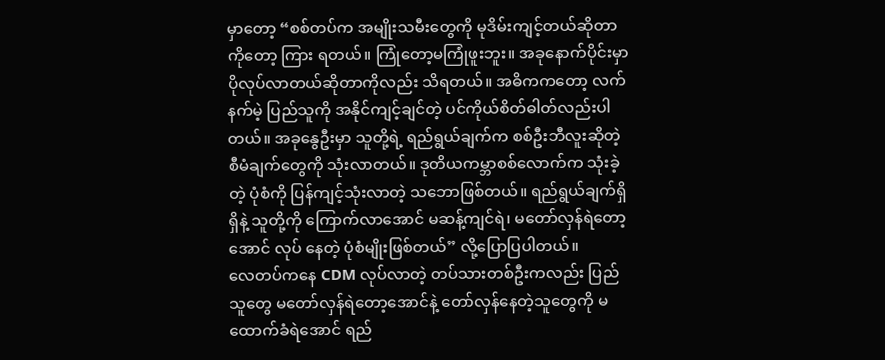မှာတော့ “စစ်တပ်က အမျိုးသမီးတွေကို မုဒိမ်းကျင့်တယ်ဆိုတာကိုတော့ ကြား ရတယ်။ ကြုံတော့မကြုံဖူးဘူး။ အခုနောက်ပိုင်းမှာ ပိုလုပ်လာတယ်ဆိုတာကိုလည်း သိရတယ်။ အဓိကကတော့ လက်နက်မဲ့ ပြည်သူကို အနိုင်ကျင့်ချင်တဲ့ ပင်ကိုယ်စိတ်ဓါတ်လည်းပါတယ်။ အခုနွေဦးမှာ သူတို့ရဲ့ ရည်ရွယ်ချက်က စစ်ဦးဘီလူးဆိုတဲ့ စီမံချက်တွေကို သုံးလာတယ်။ ဒုတိယကမ္ဘာစစ်လောက်က သုံးခဲ့တဲ့ ပုံစံကို ပြန်ကျင့်သုံးလာတဲ့ သဘောဖြစ်တယ်။ ရည်ရွယ်ချက်ရှိရှိနဲ့ သူတို့ကို ကြောက်လာအောင် မဆန့်ကျင်ရဲ၊ မတော်လှန်ရဲတော့အောင် လုပ် နေတဲ့ ပုံစံမျိုးဖြစ်တယ်” လို့ပြောပြပါတယ်။
လေတပ်ကနေ CDM လုပ်လာတဲ့ တပ်သားတစ်ဦးကလည်း ပြည်သူတွေ မတော်လှန်ရဲတော့အောင်နဲ့ တော်လှန်နေတဲ့သူတွေကို မထောက်ခံရဲအောင် ရည်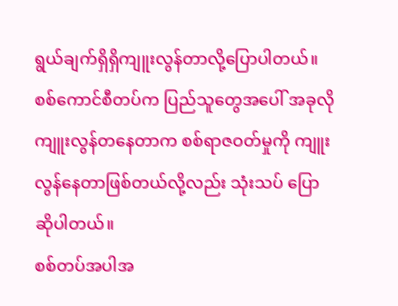ရွယ်ချက်ရှိရှိကျူးလွန်တာလို့ပြောပါတယ်။ စစ်ကောင်စီတပ်က ပြည်သူတွေအပေါ် အခုလိုကျူးလွန်တနေတာက စစ်ရာဇဝတ်မှုကို ကျူးလွန်နေတာဖြစ်တယ်လို့လည်း သုံးသပ် ပြောဆိုပါတယ်။
စစ်တပ်အပါအ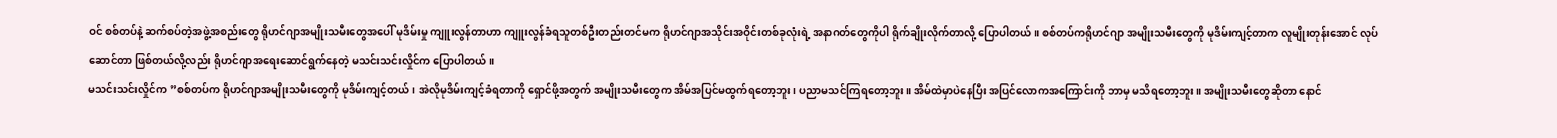ဝင် စစ်တပ်နဲ့ ဆက်စပ်တဲ့အဖွဲ့အစည်းတွေ ရိုဟင်ဂျာအမျိုးသမီးတွေအပေါ် မုဒိမ်းမှု ကျူးလွန်တာဟာ ကျူးလွန်ခံရသူတစ်ဦးတည်းတင်မက ရိုဟင်ဂျာအသိုင်းအဝိုင်းတစ်ခုလုံးရဲ့ အနာဂတ်တွေကိုပါ ရိုက်ချိုးလိုက်တာလို့ ပြောပါတယ်။ စစ်တပ်ကရိုဟင်ဂျာ အမျိုးသမီးတွေကို မုဒိမ်းကျင့်တာက လူမျိုးတုန်းအောင် လုပ်ဆောင်တာ ဖြစ်တယ်လို့လည်း ရိုဟင်ဂျာအရေးဆောင်ရွက်နေတဲ့ မသင်းသင်းလှိုင်က ပြောပါတယ်။
မသင်းသင်းလှိုင်က ”စစ်တပ်က ရိုဟင်ဂျာအမျိုးသမီးတွေကို မုဒိမ်းကျင့်တယ်၊ အဲလိုမုဒိမ်းကျင့်ခံရတာကို ရှောင်ဖို့အတွက် အမျိုးသမီးတွေက အိမ်အပြင်မထွက်ရတော့ဘူး၊ ပညာမသင်ကြရတော့ဘူး။ အိမ်ထဲမှာပဲနေပြီး အပြင်လောကအကြောင်းကို ဘာမှ မသိရတော့ဘူး။ အမျိုးသမီးတွေဆိုတာ နောင်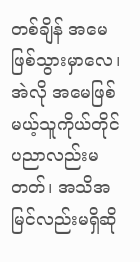တစ်ချိန် အမေဖြစ်သွားမှာလေ၊ အဲလို အမေဖြစ်မယ့်သူကိုယ်တိုင် ပညာလည်းမတတ်၊ အသိအမြင်လည်းမရှိဆို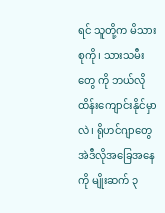ရင် သူတို့က မိသားစုကို၊ သားသမီး တွေ ကို ဘယ်လိုထိန်းကျောင်းနိုင်မှာလဲ၊ ရိုဟင်ဂျာတွေ အဲဒီလိုအခြေအနေကို မျိုးဆက် ၃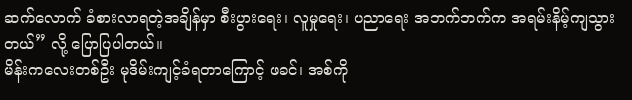ဆက်လောက် ခံစားလာရတဲ့အချိန်မှာ စီးပွားရေး၊ လူမှုရေး၊ ပညာရေး အဘက်ဘက်က အရမ်းနိမ့်ကျသွားတယ်” လို့ ပြောပြပါတယ်။
မိန်းကလေးတစ်ဦး မုဒိမ်းကျင့်ခံရတာကြောင့် ဖခင်၊ အစ်ကို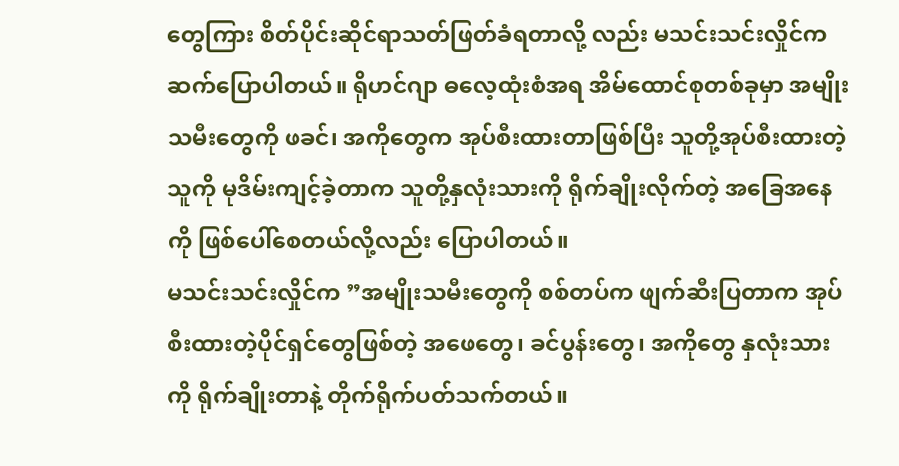တွေကြား စိတ်ပိုင်းဆိုင်ရာသတ်ဖြတ်ခံရတာလို့ လည်း မသင်းသင်းလှိုင်က ဆက်ပြောပါတယ်။ ရိုဟင်ဂျာ ဓလေ့ထုံးစံအရ အိမ်ထောင်စုတစ်ခုမှာ အမျိုးသမီးတွေကို ဖခင်၊ အကိုတွေက အုပ်စီးထားတာဖြစ်ပြီး သူတို့အုပ်စီးထားတဲ့သူကို မုဒိမ်းကျင့်ခဲ့တာက သူတို့နှလုံးသားကို ရိုက်ချိုးလိုက်တဲ့ အခြေအနေကို ဖြစ်ပေါ်စေတယ်လို့လည်း ပြောပါတယ်။
မသင်းသင်းလှိုင်က ”အမျိုးသမီးတွေကို စစ်တပ်က ဖျက်ဆီးပြတာက အုပ်စီးထားတဲ့ပိုင်ရှင်တွေဖြစ်တဲ့ အဖေတွေ၊ ခင်ပွန်းတွေ၊ အကိုတွေ နှလုံးသားကို ရိုက်ချိုးတာနဲ့ တိုက်ရိုက်ပတ်သက်တယ်။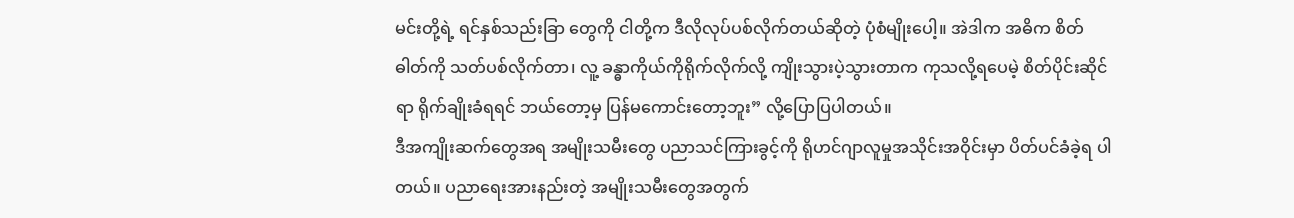မင်းတို့ရဲ့ ရင်နှစ်သည်းခြာ တွေကို ငါတို့က ဒီလိုလုပ်ပစ်လိုက်တယ်ဆိုတဲ့ ပုံစံမျိုးပေါ့။ အဲဒါက အဓိက စိတ်ဓါတ်ကို သတ်ပစ်လိုက်တာ၊ လူ့ ခန္ဓာကိုယ်ကိုရိုက်လိုက်လို့ ကျိုးသွားပဲ့သွားတာက ကုသလို့ရပေမဲ့ စိတ်ပိုင်းဆိုင်ရာ ရိုက်ချိုးခံရရင် ဘယ်တော့မှ ပြန်မကောင်းတော့ဘူး” လို့ပြောပြပါတယ်။
ဒီအကျိုးဆက်တွေအရ အမျိုးသမီးတွေ ပညာသင်ကြားခွင့်ကို ရိုဟင်ဂျာလူမှုအသိုင်းအဝိုင်းမှာ ပိတ်ပင်ခံခဲ့ရ ပါတယ်။ ပညာရေးအားနည်းတဲ့ အမျိုးသမီးတွေအတွက်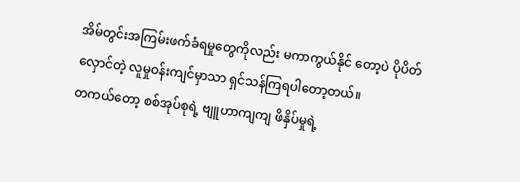အိမ်တွင်းအကြမ်းဖက်ခံရမှုတွေကိုလည်း မကာကွယ်နိုင် တော့ပဲ ပိုပိတ်လှောင်တဲ့ လူမှုဝန်းကျင်မှာသာ ရှင်သန်ကြရပါတော့တယ်။
တကယ်တော့ စစ်အုပ်စုရဲ့ ဗျူဟာကျကျ ဖိနှိပ်မှုရဲ့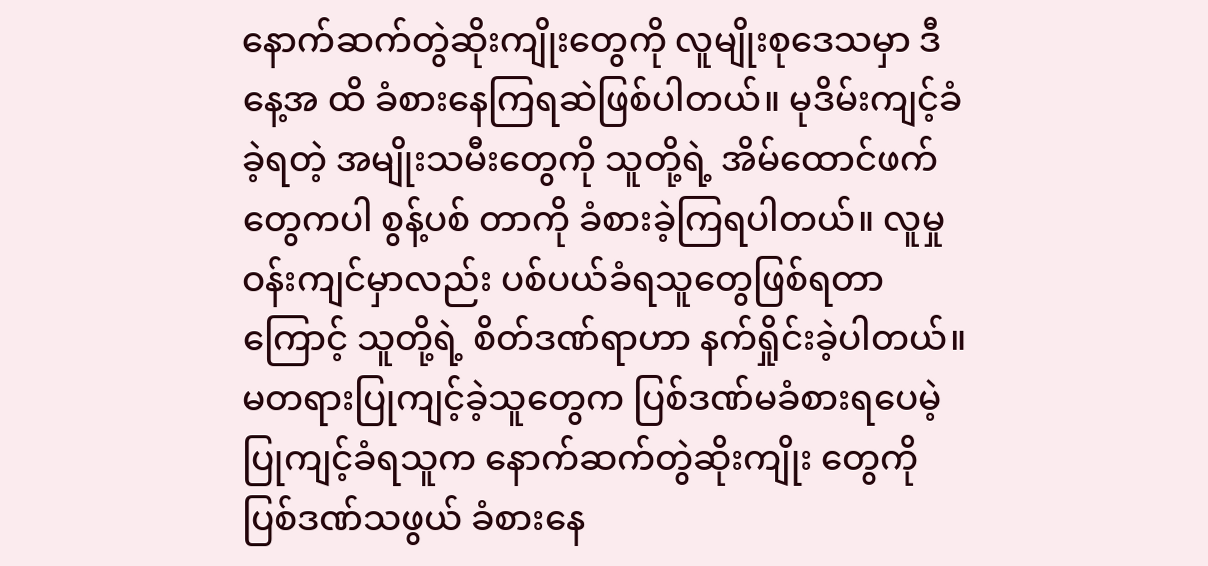နောက်ဆက်တွဲဆိုးကျိုးတွေကို လူမျိုးစုဒေသမှာ ဒီနေ့အ ထိ ခံစားနေကြရဆဲဖြစ်ပါတယ်။ မုဒိမ်းကျင့်ခံခဲ့ရတဲ့ အမျိုးသမီးတွေကို သူတို့ရဲ့ အိမ်ထောင်ဖက်တွေကပါ စွန့်ပစ် တာကို ခံစားခဲ့ကြရပါတယ်။ လူမှုဝန်းကျင်မှာလည်း ပစ်ပယ်ခံရသူတွေဖြစ်ရတာကြောင့် သူတို့ရဲ့ စိတ်ဒဏ်ရာဟာ နက်ရှိုင်းခဲ့ပါတယ်။ မတရားပြုကျင့်ခဲ့သူတွေက ပြစ်ဒဏ်မခံစားရပေမဲ့ ပြုကျင့်ခံရသူက နောက်ဆက်တွဲဆိုးကျိုး တွေကို ပြစ်ဒဏ်သဖွယ် ခံစားနေ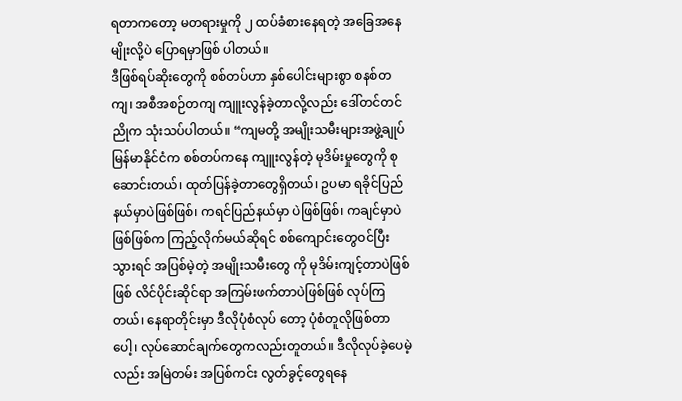ရတာကတော့ မတရားမှုကို ၂ ထပ်ခံစားနေရတဲ့ အခြေအနေမျိုးလို့ပဲ ပြောရမှာဖြစ် ပါတယ်။
ဒီဖြစ်ရပ်ဆိုးတွေကို စစ်တပ်ဟာ နှစ်ပေါင်းများစွာ စနစ်တကျ၊ အစီအစဉ်တကျ ကျူးလွန်ခဲ့တာလို့လည်း ဒေါ်တင်တင်ညိုက သုံးသပ်ပါတယ်။ “ကျမတို့ အမျိုးသမီးများအဖွဲ့ချုပ် မြန်မာနိုင်ငံက စစ်တပ်ကနေ ကျူးလွန်တဲ့ မုဒိမ်းမှုတွေကို စုဆောင်းတယ်၊ ထုတ်ပြန်ခဲ့တာတွေရှိတယ်၊ ဥပမာ ရခိုင်ပြည်နယ်မှာပဲဖြစ်ဖြစ်၊ ကရင်ပြည်နယ်မှာ ပဲဖြစ်ဖြစ်၊ ကချင်မှာပဲဖြစ်ဖြစ်က ကြည့်လိုက်မယ်ဆိုရင် စစ်ကျောင်းတွေဝင်ပြီးသွားရင် အပြစ်မဲ့တဲ့ အမျိုးသမီးတွေ ကို မုဒိမ်းကျင့်တာပဲဖြစ်ဖြစ် လိင်ပိုင်းဆိုင်ရာ အကြမ်းဖက်တာပဲဖြစ်ဖြစ် လုပ်ကြတယ်၊ နေရာတိုင်းမှာ ဒီလိုပုံစံလုပ် တော့ ပုံစံတူလိုဖြစ်တာပေါ့၊ လုပ်ဆောင်ချက်တွေကလည်းတူတယ်။ ဒီလိုလုပ်ခဲ့ပေမဲ့လည်း အမြဲတမ်း အပြစ်ကင်း လွတ်ခွင့်တွေရနေ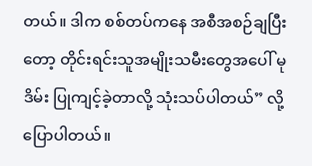တယ်။ ဒါက စစ်တပ်ကနေ အစီအစဉ်ချပြီးတော့ တိုင်းရင်းသူအမျိုးသမီးတွေအပေါ် မုဒိမ်း ပြုကျင့်ခဲ့တာလို့ သုံးသပ်ပါတယ်” လို့ပြောပါတယ်။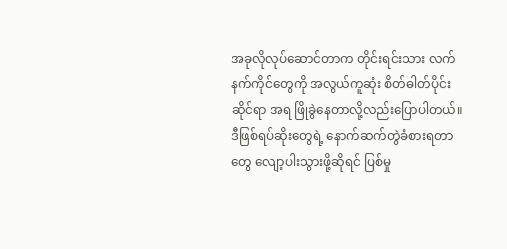အခုလိုလုပ်ဆောင်တာက တိုင်းရင်းသား လက်နက်ကိုင်တွေကို အလွယ်ကူဆုံး စိတ်ဓါတ်ပိုင်းဆိုင်ရာ အရ ဖြိုခွဲနေတာလို့လည်းပြောပါတယ်။
ဒီဖြစ်ရပ်ဆိုးတွေရဲ့ နောက်ဆက်တွဲခံစားရတာတွေ လျော့ပါးသွားဖို့ဆိုရင် ပြစ်မှု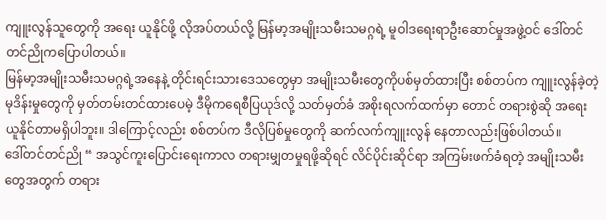ကျူးလွန်သူတွေကို အရေး ယူနိုင်ဖို့ လိုအပ်တယ်လို့ မြန်မာ့အမျိုးသမီးသမဂ္ဂရဲ့ မူဝါဒရေးရာဦးဆောင်မှုအဖွဲ့ဝင် ဒေါ်တင်တင်ညိုကပြောပါတယ်။
မြန်မာ့အမျိုးသမီးသမဂ္ဂရဲ့အနေနဲ့ တိုင်းရင်းသားဒေသတွေမှာ အမျိုးသမီးတွေကိုပစ်မှတ်ထားပြီး စစ်တပ်က ကျူးလွန်ခဲ့တဲ့ မုဒိန်းမှုတွေကို မှတ်တမ်းတင်ထားပေမဲ့ ဒီမိုကရေစီပြယုဒ်လို့ သတ်မှတ်ခံ အစိုးရလက်ထက်မှာ တောင် တရားစွဲဆို အရေးယူနိုင်တာမရှိပါဘူး။ ဒါကြောင့်လည်း စစ်တပ်က ဒီလိုပြစ်မှုတွေကို ဆက်လက်ကျူးလွန် နေတာလည်းဖြစ်ပါတယ်။
ဒေါ်တင်တင်ညို “ အသွင်ကူးပြောင်းရေးကာလ တရားမျှတမှုရဖို့ဆိုရင် လိင်ပိုင်းဆိုင်ရာ အကြမ်းဖက်ခံရတဲ့ အမျိုးသမီးတွေအတွက် တရား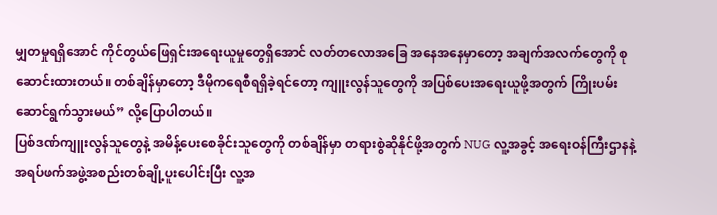မျှတမှုရရှိအောင် ကိုင်တွယ်ဖြေရှင်းအရေးယူမှုတွေရှိအောင် လတ်တလောအခြေ အနေအနေမှာတော့ အချက်အလက်တွေကို စုဆောင်းထားတယ်။ တစ်ချိန်မှာတော့ ဒီမိုကရေစီရရှိခဲ့ရင်တော့ ကျူးလွန်သူတွေကို အပြစ်ပေးအရေးယူဖို့အတွက် ကြိုးပမ်းဆောင်ရွက်သွားမယ်” လို့ပြောပါတယ်။
ပြစ်ဒဏ်ကျူးလွန်သူတွေနဲ့ အမိန့်ပေးစေခိုင်းသူတွေကို တစ်ချိန်မှာ တရားစွဲဆိုနိုင်ဖို့အတွက် NUG လူ့အခွင့် အရေးဝန်ကြီးဌာနနဲ့ အရပ်ဖက်အဖွဲ့အစည်းတစ်ချို့ပူးပေါင်းပြီး လူ့အ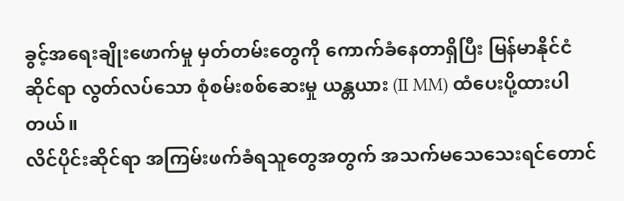ခွင့်အရေးချိုးဖောက်မှု မှတ်တမ်းတွေကို ကောက်ခံနေတာရှိပြီး မြန်မာနိုင်ငံဆိုင်ရာ လွတ်လပ်သော စုံစမ်းစစ်ဆေးမှု ယန္တယား (II MM) ထံပေးပို့ထားပါ တယ်။
လိင်ပိုင်းဆိုင်ရာ အကြမ်းဖက်ခံရသူတွေအတွက် အသက်မသေသေးရင်တောင်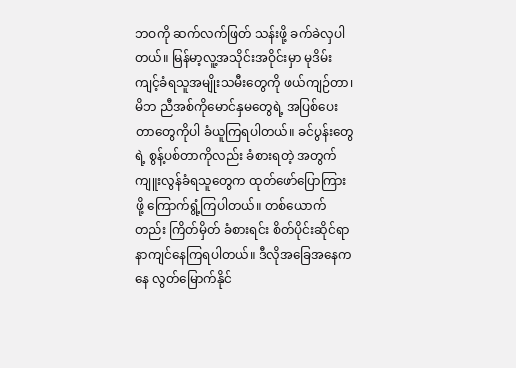ဘဝကို ဆက်လက်ဖြတ် သန်းဖို့ ခက်ခဲလှပါတယ်။ မြန်မာ့လူ့အသိုင်းအဝိုင်းမှာ မုဒိမ်းကျင့်ခံရသူအမျိုးသမီးတွေကို ဖယ်ကျဉ်တာ၊ မိဘ ညီအစ်ကိုမောင်နှမတွေရဲ့ အပြစ်ပေးတာတွေကိုပါ ခံယူကြရပါတယ်။ ခင်ပွန်းတွေရဲ့ စွန့်ပစ်တာကိုလည်း ခံစားရတဲ့ အတွက် ကျူးလွန်ခံရသူတွေက ထုတ်ဖော်ပြောကြားဖို့ ကြောက်ရွံ့ကြပါတယ်။ တစ်ယောက်တည်း ကြိတ်မှိတ် ခံစားရင်း စိတ်ပိုင်းဆိုင်ရာ နာကျင်နေကြရပါတယ်။ ဒီလိုအခြေအနေကနေ လွတ်မြောက်နိုင်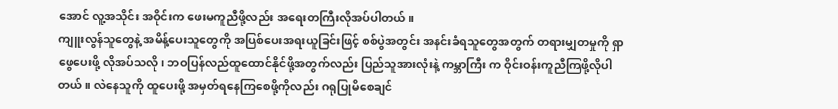အောင် လူ့အသိုင်း အဝိုင်းက ဖေးမကူညီဖို့လည်း အရေးတကြီးလိုအပ်ပါတယ်။
ကျူးလွန်သူတွေနဲ့ အမိန့်ပေးသူတွေကို အပြစ်ပေးအရးယူခြင်းဖြင့် စစ်ပွဲအတွင်း အနင်းခံရသူတွေအတွက် တရားမျှတမှုကို ရှာဖွေပေးဖို့ လိုအပ်သလို၊ ဘဝပြန်လည်ထူထောင်နိုင်ဖို့အတွက်လည်း ပြည်သူအားလုံးနဲ့ ကမ္ဘာကြီး က ဝိုင်းဝန်းကူညီကြဖို့လိုပါတယ်။ လဲနေသူကို ထူပေးဖို့ အမှတ်ရနေကြစေဖို့ကိုလည်း ဂရုပြုမိစေချင်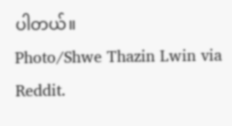ပါတယ်။
Photo/Shwe Thazin Lwin via Reddit.